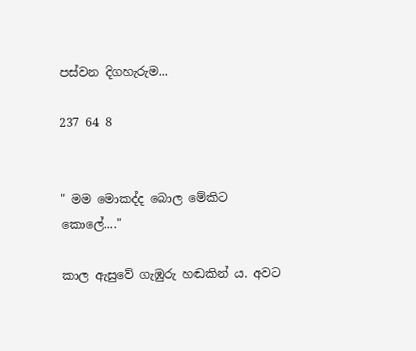පස්වන දිගහැරුම...

237 64 8


" මම මොකද්ද බොල මේකිට කොලේ...."

කාල ඇසුවේ ගැඹුරු හඬකින් ය. අවට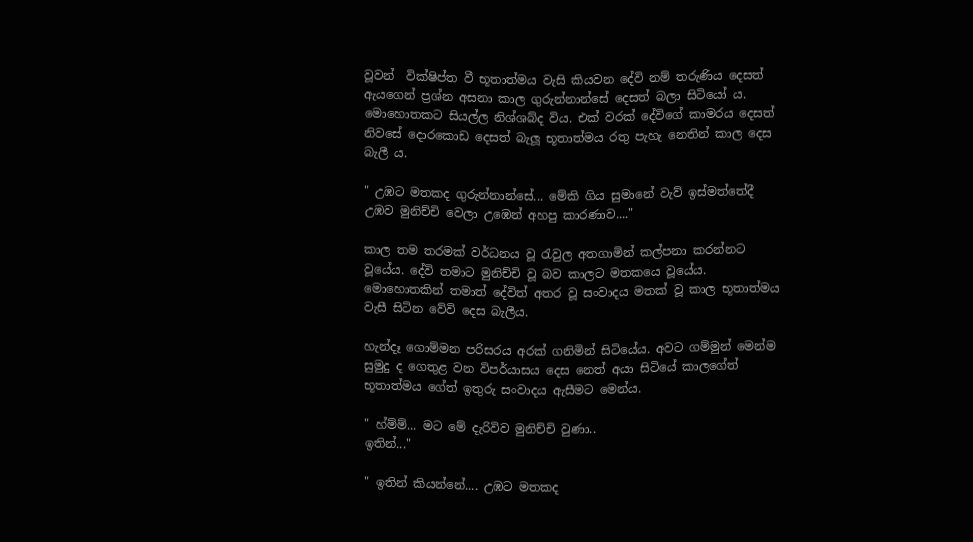වූවන්  වික්ෂිප්ත වී භූතාත්මය වැසි කියවන දේවි නම් තරුණිය දෙසත් ඇයගෙන් ප්‍රශ්න අසනා කාල ගුරුන්නාන්සේ දෙසත් බලා සිටියෝ ය.
මොහොතකට සියල්ල නිශ්ශබ්ද විය. එක් වරක් දේවිගේ කාමරය දෙසත් නිවසේ දොරකොඩ දෙසත් බැලූ භූතාත්මය රතු පැහැ නෙතින් කාල දෙස බැලී ය.

" උඹට මතකද ගුරුන්නාන්සේ... මේකි ගිය සුමානේ වැව් ඉස්මත්තේදී උඹව මුනිච්චි වෙලා උඹෙන් අහපු කාරණාව...."

කාල තම තරමක් වර්ධනය වූ රැවුල අතගාමින් කල්පනා කරන්නට වූයේය. දේවි තමාට මුනිච්චි වූ බව කාලට මතකයෙ වූයේය. මොහොතකින් තමාත් දේවිත් අතර වූ සංවාදය මතක් වූ කාල භූතාත්මය වැසී සිටින වේවි දෙස බැලීය.

හැන්දෑ ගොම්මන පරිසරය අරක් ගනිමින් සිටියේය. අවට ගම්මුන් මෙන්ම සුමුදු ද ගෙතුළ වන විපර්යාසය දෙස නෙත් අයා සිටියේ කාලගේත් භූතාත්මය ගේත් ඉතුරු සංවාදය ඇසීමට මෙන්ය.

" හ්ම්ම්... මට මේ දැරිවිව මුනිච්චි වුණා..
ඉතින්..."

" ඉතින් කියන්නේ.... උඹට මතකද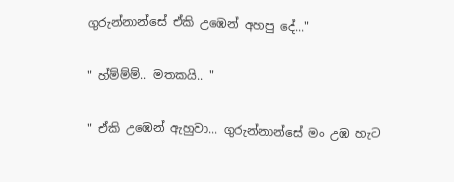ගුරුන්නාන්සේ ඒකි උඹෙන් අහපු දේ..."

" හ්ම්ම්ම්.. මතකයි.. "

" ඒකි උඹෙන් ඇහුවා... ගුරුන්නාන්සේ මං උඹ හැට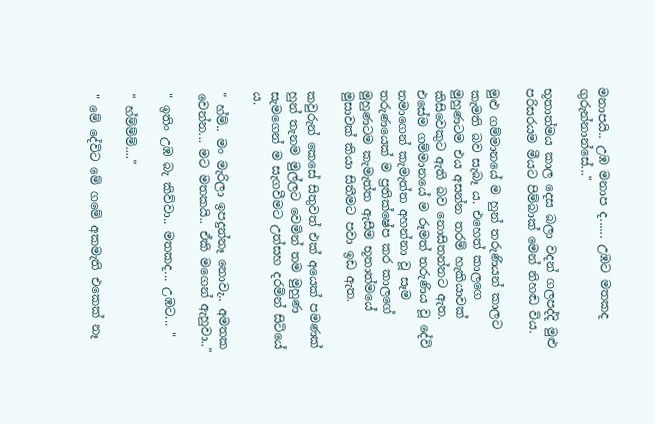මනාපයි.. උඹ මනාප ද...... උඹට මතකද ගුරුන්නාන්සේ..."

භූතාත්මය කාල දෙස බලා වදන් ගලපද්දි මුළු පරිසරයම මීයට පිම්බාක් මෙන් නිහඬ විය.

මුළු ගම්මානයේ ම හුන් තරුණියන් කාලට කැමති බව සැබෑ ය. එහෙත් කාලගෙ මුහුණටම එය අසන්න තරම් හැකියාවක් කිසිවෙකුට ඇති බව නොසිතන්නට ඇත. එසේම ගම්මානයේ ම රූමත් තරුණිය වූ දේවි තමාගෙන් කැමැත්ත අහන්නා වූ සෑම තරුණයෙක් ම ප්‍රතික්ෂේප කර කාලගේ මුහුණටම කැමැත්ත ඇසීම භූතාත්මයේ මුසාවක් කියා සිතීමට පවා ඉඩ ඇත.

කවුරුන් කෙසේ සිතුවත් එක් අයෙක් පමණක් හුන් තැනම මුල්ලට වෙමින් තම මුහුණ සැමගෙන් ම සැගවීමට උත්සහ දරමින් සිටියේ ය.

" හ්ම්.. මං මැරිලා ඉපදුන්නෑ නොවැ.. අමතක වෙන්න... මට මතකයි.. ඒකි මගෙන් ඇහුවා.."

" ඉතිං උඹ බැ කිව්වා.. මතකද... උඹට... "

" හ්ම්ම්ම්...."

" මේ දේවිට මේ ගමේ අකමැති එකෙක් නෑ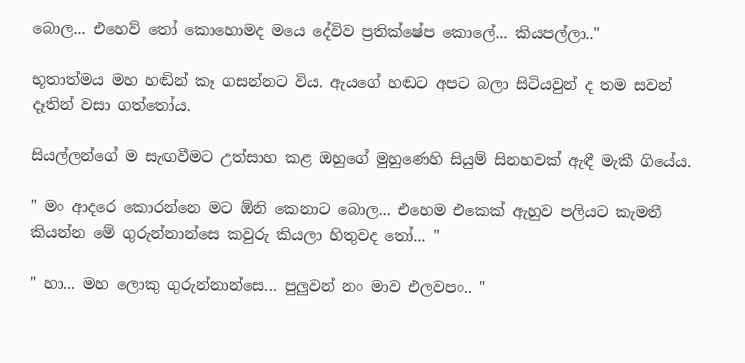බොල... එහෙව් තෝ කොහොමද මයෙ දේවිව ප්‍රතික්ෂේප කොලේ... කියපල්ලා.."

භූතාත්මය මහ හඬින් කෑ ගසන්නට විය. ඇයගේ හඬට අපට බලා සිටියවුන් ද තම සවන් දෑතින් වසා ගත්තෝය.

සියල්ලන්ගේ ම සැඟවීමට උත්සාහ කළ ඔහුගේ මුහුණෙහි සියුම් සිනහවක් ඇඳී මැකී ගියේය.

" මං ආදරෙ කොරන්නෙ මට ඕනි කෙනාට බොල... එහෙම එකෙක් ඇහුව පලියට කැමතී කියන්න මේ ගුරුන්නාන්සෙ කවුරු කියලා හිතුවද තෝ... "

" හා... මහ ලොකු ගුරුන්නාන්සෙ... පුලුවන් නං මාව එලවපං.. "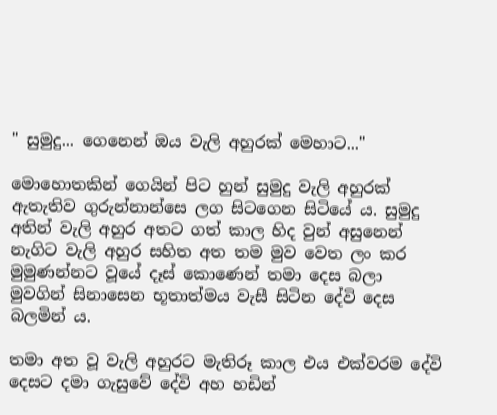" සුමුදු... ගෙනෙන් ඔය වැලි අහුරක් මෙහාට..."

මොහොතකින් ගෙයින් පිට හුන් සුමුදු වැලි අහුරක් ඇතැතිව ගුරුන්නාන්සෙ ලග සිටගෙන සිටියේ ය. සුමුදු අතින් වැලි අහුර අතට ගත් කාල හිද වුන් අසුනෙන් නැගිට වැලි අහුර සහිත අත තම මුව වෙත ලං කර මුමුණන්නට වූයේ දෑස් කොණෙන් තමා දෙස බලා මුවගින් සිනාසෙන භූතාත්මය වැසී සිටින දේවි දෙස බලමින් ය.

තමා අත වූ වැලි අහුරට මැතිරූ කාල එය එක්වරම දේවි දෙසට දමා ගැසුවේ දේවි අහ හඩින්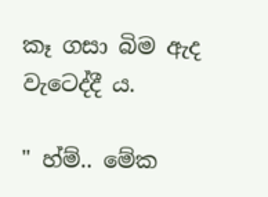කෑ ගසා බිම ඇද වැටෙද්දී ය.

" හ්ම්.. මේක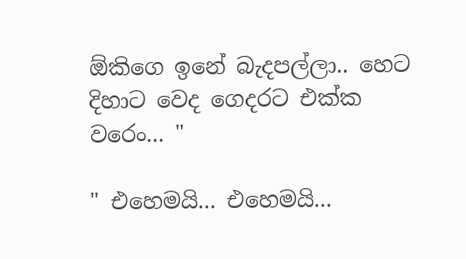ඕකිගෙ ඉනේ බැදපල්ලා.. හෙට දිහාට වෙද ගෙදරට එක්ක වරෙං... "

" එහෙමයි... එහෙමයි...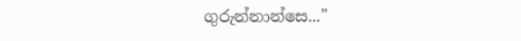ගුරුන්නාන්සෙ..."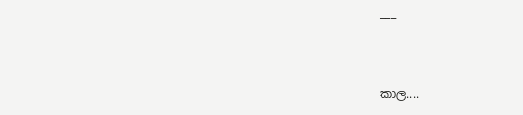___



කාල....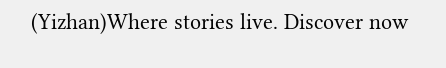(Yizhan)Where stories live. Discover now